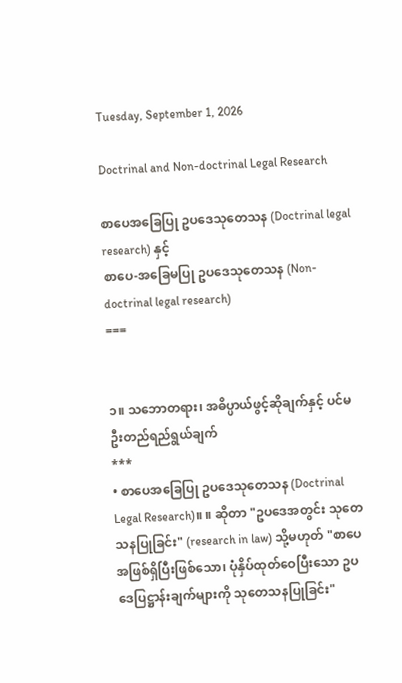Tuesday, September 1, 2026

Doctrinal and Non-doctrinal Legal Research

စာပေအခြေပြု ဥပဒေသုတေသန (Doctrinal legal research) နှင့်
စာပေ-အခြေမပြု ဥပဒေသုတေသန (Non-doctrinal legal research)
===


၁။ သဘောတရား၊ အဓိပ္ပာယ်ဖွင့်ဆိုချက်နှင့် ပင်မဦးတည်ရည်ရွယ်ချက်
***
• စာပေအခြေပြု ဥပဒေသုတေသန (Doctrinal Legal Research)။ ။ ဆိုတာ "ဥပဒေအတွင်း သုတေသနပြုခြင်း" (research in law) သို့မဟုတ် "စာပေအဖြစ်ရှိပြီးဖြစ်သော၊ ပုံနှိပ်ထုတ်ဝေပြီးသော ဥပဒေပြဋ္ဌာန်းချက်များကို သုတေသနပြုခြင်း"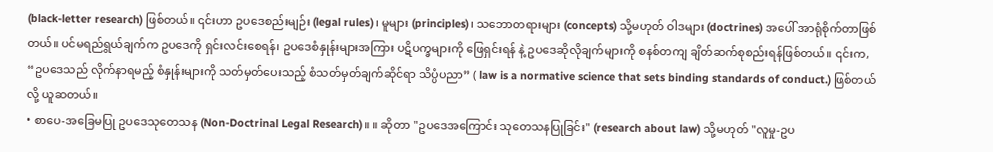(black-letter research) ဖြစ်တယ်။ ၎င်းဟာ ဥပဒေစည်းမျဉ်း (legal rules)၊ မူများ (principles)၊ သဘောတရားများ (concepts) သို့မဟုတ် ဝါဒများ (doctrines) အပေါ် အာရုံစိုက်တာဖြစ်တယ်။ ပင်မရည်ရွယ်ချက်က ဥပဒေကို ရှင်းလင်းစေရန်၊ ဥပဒေစံနှုန်းများအကြား ပဋိပက္ခများကို ဖြေရှင်းရန် နဲ့ ဥပဒေဆိုလိုချက်များကို စနစ်တကျ ချိတ်ဆက်စုစည်းရန်ဖြစ်တယ်။ ၎င်းက, “ဥပဒေသည် လိုက်နာရမည့် စံနှုန်းများကို သတ်မှတ်ပေးသည့် စံသတ်မှတ်ချက်ဆိုင်ရာ သိပ္ပံပညာ” ( law is a normative science that sets binding standards of conduct.) ဖြစ်တယ်လို့ ယူဆတယ်။
• စာပေ-အခြေမပြု ဥပဒေသုတေသန (Non-Doctrinal Legal Research)။ ။ ဆိုတာ "ဥပဒေအကြောင်း သုတေသနပြုခြင်း" (research about law) သို့မဟုတ် "လူမှု-ဥပ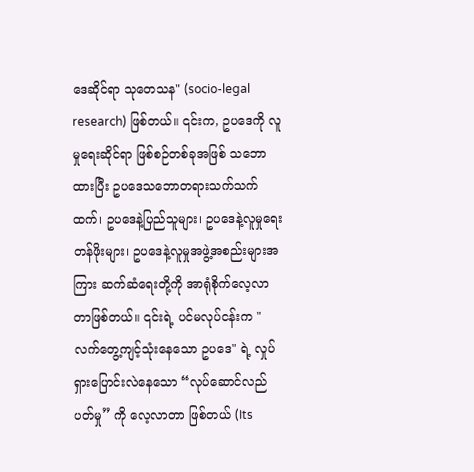ဒေဆိုင်ရာ သုတေသန" (socio-legal research) ဖြစ်တယ်။ ၎င်းက, ဥပဒေကို လူမှုရေးဆိုင်ရာ ဖြစ်စဉ်တစ်ခုအဖြစ် သဘောထားပြီး ဥပဒေသဘောတရားသက်သက်ထက်၊ ဥပဒေနဲ့ပြည်သူများ၊ ဥပဒေနဲ့လူမှုရေးတန်ဖိုးများ၊ ဥပဒေနဲ့လူမှုအဖွဲ့အစည်းများအကြား ဆက်ဆံရေးတို့ကို အာရုံစိုက်လေ့လာတာဖြစ်တယ်။ ၎င်းရဲ့ ပင်မလုပ်ငန်းက "လက်တွေ့ကျင့်သုံးနေသော ဥပဒေ" ရဲ့ လှုပ်ရှားပြောင်းလဲနေသော “လုပ်ဆောင်လည်ပတ်မှု” ကို လေ့လာတာ ဖြစ်တယ် (Its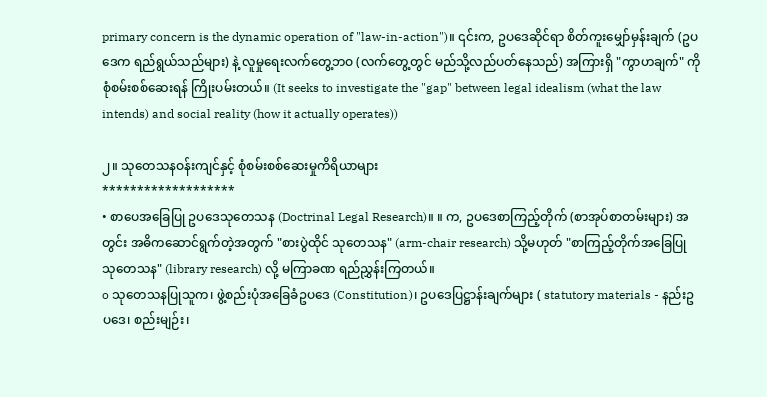primary concern is the dynamic operation of "law-in-action")။ ၎င်းက, ဥပဒေဆိုင်ရာ စိတ်ကူးမျှော်မှန်းချက် (ဥပဒေက ရည်ရွယ်သည်များ) နဲ့ လူမှုရေးလက်တွေ့ဘဝ (လက်တွေ့တွင် မည်သို့လည်ပတ်နေသည်) အကြားရှိ "ကွာဟချက်" ကို စုံစမ်းစစ်ဆေးရန် ကြိုးပမ်းတယ်။ (It seeks to investigate the "gap" between legal idealism (what the law intends) and social reality (how it actually operates))

၂။ သုတေသနဝန်းကျင်နှင့် စုံစမ်းစစ်ဆေးမှုကိရိယာများ
*******************
• စာပေအခြေပြု ဥပဒေသုတေသန (Doctrinal Legal Research)။ ။ က, ဥပဒေစာကြည့်တိုက် (စာအုပ်စာတမ်းများ) အတွင်း အဓိကဆောင်ရွက်တဲ့အတွက် "စားပွဲထိုင် သုတေသန" (arm-chair research) သို့မဟုတ် "စာကြည့်တိုက်အခြေပြု သုတေသန" (library research) လို့ မကြာခဏ ရည်ညွှန်းကြတယ်။
o သုတေသနပြုသူက၊ ဖွဲ့စည်းပုံအခြေခံဥပဒေ (Constitution)၊ ဥပဒေပြဋ္ဌာန်းချက်များ ( statutory materials - နည်းဥပဒေ၊ စည်းမျဉ်း၊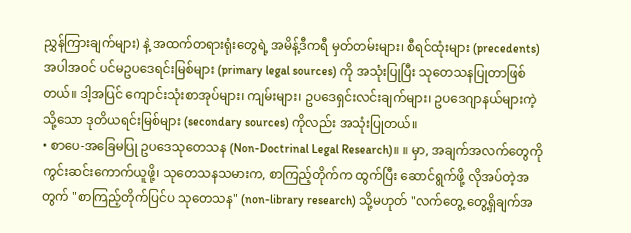ညွှန်ကြားချက်များ) နဲ့ အထက်တရားရုံးတွေရဲ့ အမိန့်ဒီကရီ မှတ်တမ်းများ၊ စီရင်ထုံးများ (precedents) အပါအဝင် ပင်မဥပဒေရင်းမြစ်များ (primary legal sources) ကို အသုံးပြုပြီး သုတေသနပြုတာဖြစ်တယ်။ ဒါ့အပြင် ကျောင်းသုံးစာအုပ်များ၊ ကျမ်းများ၊ ဥပဒေရှင်းလင်းချက်များ၊ ဥပဒေဂျာနယ်များကဲ့သို့သော ဒုတိယရင်းမြစ်များ (secondary sources) ကိုလည်း အသုံးပြုတယ်။
• စာပေ-အခြေမပြု ဥပဒေသုတေသန (Non-Doctrinal Legal Research)။ ။ မှာ, အချက်အလက်တွေကို ကွင်းဆင်းကောက်ယူဖို့၊ သုတေသနသမားက, စာကြည့်တိုက်က ထွက်ပြီး ဆောင်ရွက်ဖို့ လိုအပ်တဲ့အတွက် "စာကြည့်တိုက်ပြင်ပ သုတေသန" (non-library research) သို့မဟုတ် "လက်တွေ့ တွေ့ရှိချက်အ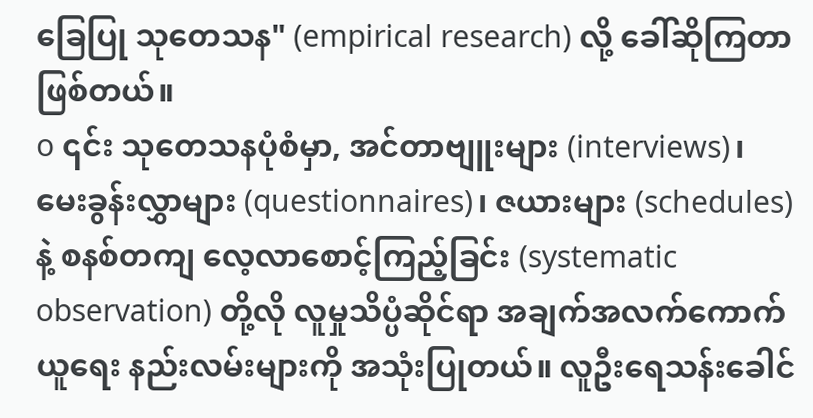ခြေပြု သုတေသန" (empirical research) လို့ ခေါ်ဆိုကြတာဖြစ်တယ်။
o ၎င်း သုတေသနပုံစံမှာ, အင်တာဗျူးများ (interviews)၊ မေးခွန်းလွှာများ (questionnaires)၊ ဇယားများ (schedules) နဲ့ စနစ်တကျ လေ့လာစောင့်ကြည့်ခြင်း (systematic observation) တို့လို လူမှုသိပ္ပံဆိုင်ရာ အချက်အလက်ကောက်ယူရေး နည်းလမ်းများကို အသုံးပြုတယ်။ လူဦးရေသန်းခေါင်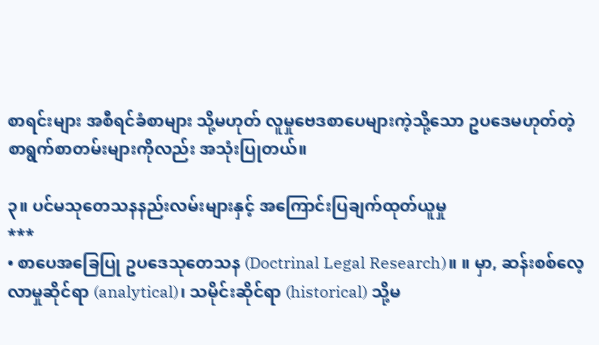စာရင်းများ အစီရင်ခံစာများ သို့မဟုတ် လူမှုဗေဒစာပေများကဲ့သို့သော ဥပဒေမဟုတ်တဲ့ စာရွက်စာတမ်းများကိုလည်း အသုံးပြုတယ်။

၃။ ပင်မသုတေသနနည်းလမ်းများနှင့် အကြောင်းပြချက်ထုတ်ယူမှု
***
• စာပေအခြေပြု ဥပဒေသုတေသန (Doctrinal Legal Research)။ ။ မှာ, ဆန်းစစ်လေ့လာမှုဆိုင်ရာ (analytical)၊ သမိုင်းဆိုင်ရာ (historical) သို့မ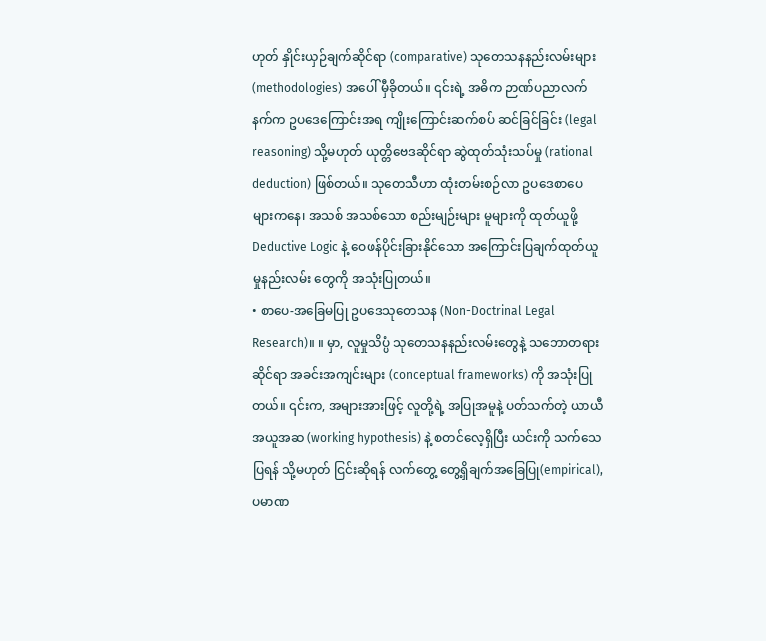ဟုတ် နှိုင်းယှဉ်ချက်ဆိုင်ရာ (comparative) သုတေသနနည်းလမ်းများ (methodologies) အပေါ် မှီခိုတယ်။ ၎င်းရဲ့ အဓိက ဉာဏ်ပညာလက်နက်က ဥပဒေကြောင်းအရ ကျိုးကြောင်းဆက်စပ် ဆင်ခြင်ခြင်း (legal reasoning) သို့မဟုတ် ယုတ္တိဗေဒဆိုင်ရာ ဆွဲထုတ်သုံးသပ်မှု (rational deduction) ဖြစ်တယ်။ သုတေသီဟာ ထုံးတမ်းစဉ်လာ ဥပဒေစာပေများကနေ၊ အသစ် အသစ်သော စည်းမျဉ်းများ မူများကို ထုတ်ယူဖို့ Deductive Logic နဲ့ ဝေဖန်ပိုင်းခြားနိုင်သော အကြောင်းပြချက်ထုတ်ယူမှုနည်းလမ်း တွေကို အသုံးပြုတယ်။
• စာပေ-အခြေမပြု ဥပဒေသုတေသန (Non-Doctrinal Legal Research)။ ။ မှာ, လူမှုသိပ္ပံ သုတေသနနည်းလမ်းတွေနဲ့ သဘောတရားဆိုင်ရာ အခင်းအကျင်းများ (conceptual frameworks) ကို အသုံးပြုတယ်။ ၎င်းက, အများအားဖြင့် လူတို့ရဲ့ အပြုအမူနဲ့ ပတ်သက်တဲ့ ယာယီအယူအဆ (working hypothesis) နဲ့ စတင်လေ့ရှိပြီး ယင်းကို သက်သေပြရန် သို့မဟုတ် ငြင်းဆိုရန် လက်တွေ့ တွေ့ရှိချက်အခြေပြု(empirical), ပမာဏ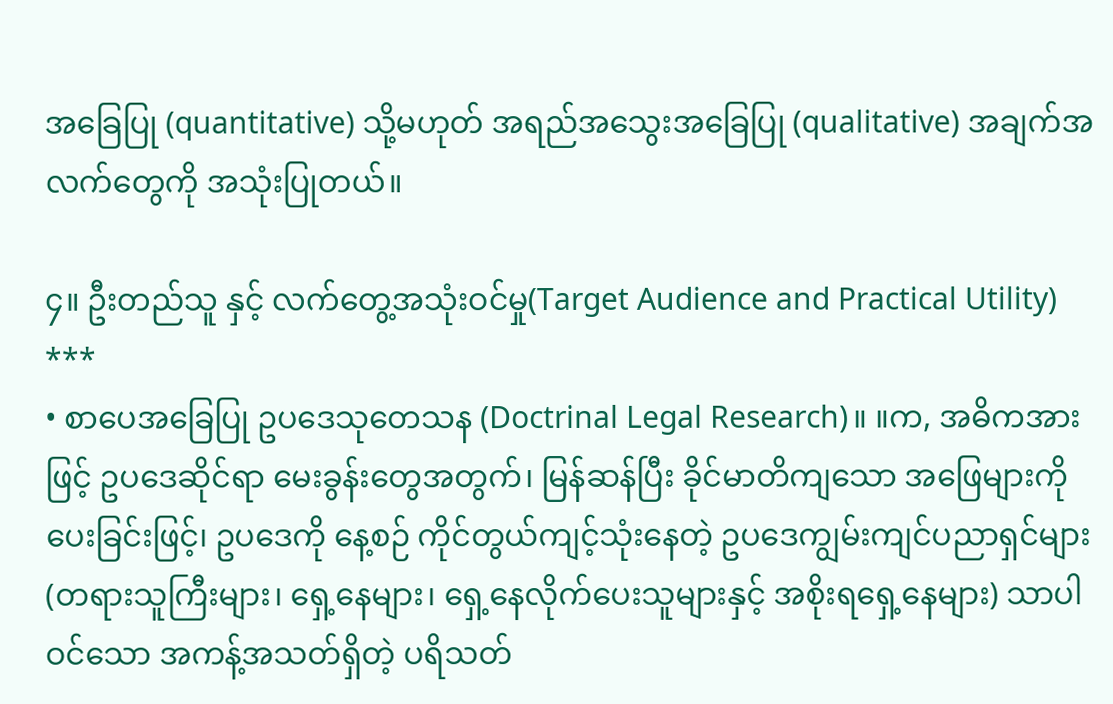အခြေပြု (quantitative) သို့မဟုတ် အရည်အသွေးအခြေပြု (qualitative) အချက်အလက်တွေကို အသုံးပြုတယ်။

၄။ ဦးတည်သူ နှင့် လက်တွေ့အသုံးဝင်မှု(Target Audience and Practical Utility)
***
• စာပေအခြေပြု ဥပဒေသုတေသန (Doctrinal Legal Research)။ ။က, အဓိကအားဖြင့် ဥပဒေဆိုင်ရာ မေးခွန်းတွေအတွက်၊ မြန်ဆန်ပြီး ခိုင်မာတိကျသော အဖြေများကို ပေးခြင်းဖြင့်၊ ဥပဒေကို နေ့စဉ် ကိုင်တွယ်ကျင့်သုံးနေတဲ့ ဥပဒေကျွမ်းကျင်ပညာရှင်များ (တရားသူကြီးများ၊ ရှေ့နေများ၊ ရှေ့နေလိုက်ပေးသူများနှင့် အစိုးရရှေ့နေများ) သာပါဝင်သော အကန့်အသတ်ရှိတဲ့ ပရိသတ်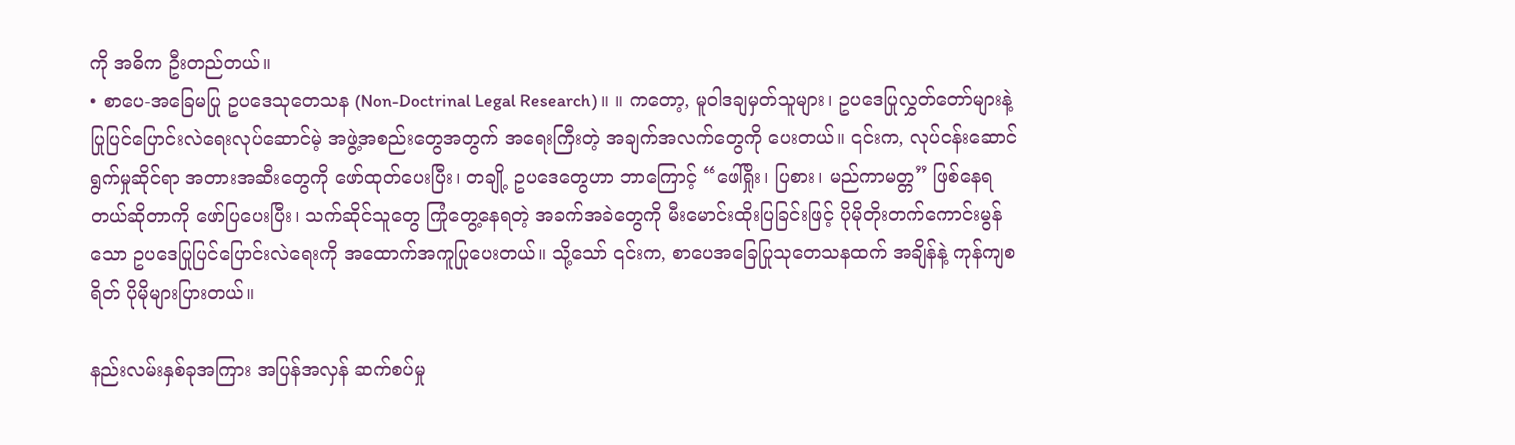ကို အဓိက ဦးတည်တယ်။
• စာပေ-အခြေမပြု ဥပဒေသုတေသန (Non-Doctrinal Legal Research)။ ။ ကတော့, မူဝါဒချမှတ်သူများ၊ ဥပဒေပြုလွှတ်တော်များနဲ့ ပြုပြင်ပြောင်းလဲရေးလုပ်ဆောင်မဲ့ အဖွဲ့အစည်းတွေအတွက် အရေးကြီးတဲ့ အချက်အလက်တွေကို ပေးတယ်။ ၎င်းက, လုပ်ငန်းဆောင်ရွက်မှုဆိုင်ရာ အတားအဆီးတွေကို ဖော်ထုတ်ပေးပြီး၊ တချို့ ဥပဒေတွေဟာ ဘာကြောင့် “ဖေါ်ရှိုး၊ ပြစား၊ မည်ကာမတ္တ” ဖြစ်နေရတယ်ဆိုတာကို ဖော်ပြပေးပြီး၊ သက်ဆိုင်သူတွေ ကြုံတွေ့နေရတဲ့ အခက်အခဲတွေကို မီးမောင်းထိုးပြခြင်းဖြင့် ပိုမိုတိုးတက်ကောင်းမွန်သော ဥပဒေပြုပြင်ပြောင်းလဲရေးကို အထောက်အကူပြုပေးတယ်။ သို့သော် ၎င်းက, စာပေအခြေပြုသုတေသနထက် အချိန်နဲ့ ကုန်ကျစရိတ် ပိုမိုများပြားတယ်။

နည်းလမ်းနှစ်ခုအကြား အပြန်အလှန် ဆက်စပ်မှု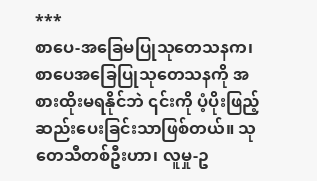***
စာပေ-အခြေမပြုသုတေသနက၊ စာပေအခြေပြုသုတေသနကို အစားထိုးမရနိုင်ဘဲ ၎င်းကို ပံ့ပိုးဖြည့်ဆည်းပေးခြင်းသာဖြစ်တယ်။ သုတေသီတစ်ဦးဟာ၊ လူမှု-ဥ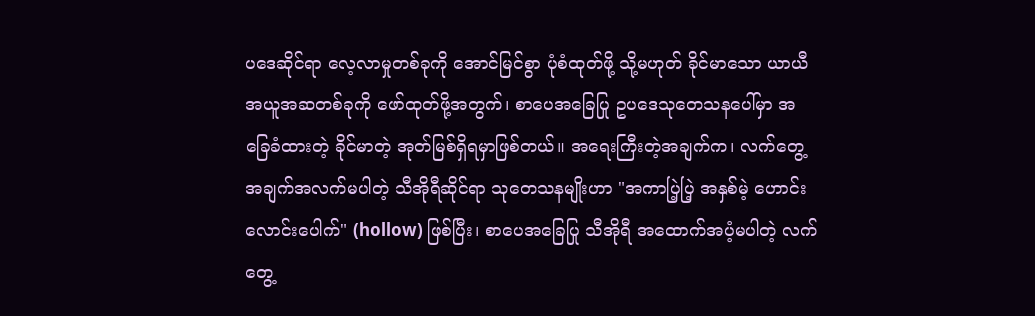ပဒေဆိုင်ရာ လေ့လာမှုတစ်ခုကို အောင်မြင်စွာ ပုံစံထုတ်ဖို့ သို့မဟုတ် ခိုင်မာသော ယာယီအယူအဆတစ်ခုကို ဖော်ထုတ်ဖို့အတွက်၊ စာပေအခြေပြု ဥပဒေသုတေသနပေါ်မှာ အခြေခံထားတဲ့ ခိုင်မာတဲ့ အုတ်မြစ်ရှိရမှာဖြစ်တယ်။ အရေးကြီးတဲ့အချက်က၊ လက်တွေ့အချက်အလက်မပါတဲ့ သီအိုရီဆိုင်ရာ သုတေသနမျိုးဟာ "အကာပြဲ့ပြဲ့ အနှစ်မဲ့ ဟောင်းလောင်းပေါက်" (hollow) ဖြစ်ပြီး၊ စာပေအခြေပြု သီအိုရီ အထောက်အပံ့မပါတဲ့ လက်တွေ့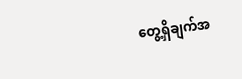တွေ့ရှိချက်အ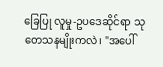ခြေပြု လူမှု-ဥပဒေဆိုင်ရာ သုတေသနမျိုးကလဲ၊ "အပေါ်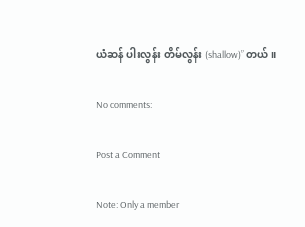ယံဆန် ပါးလွန်း တိမ်လွန်း (shallow)” တယ်။

No comments:

Post a Comment

Note: Only a member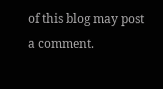of this blog may post a comment.